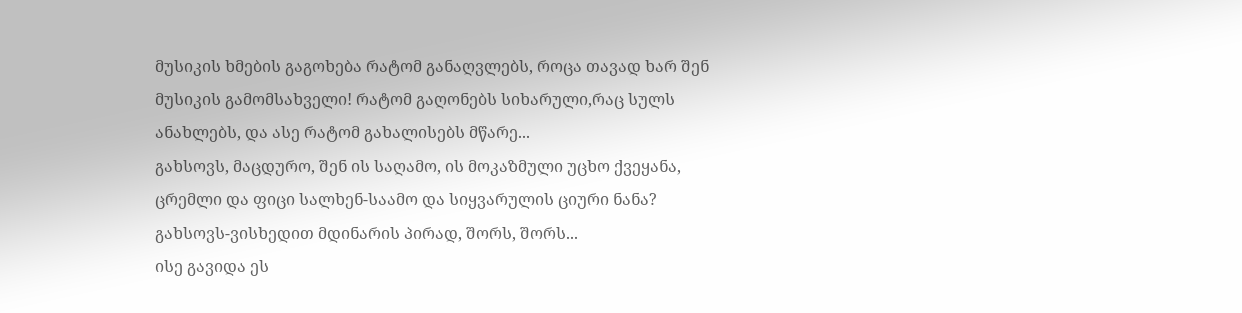მუსიკის ხმების გაგოხება რატომ განაღვლებს, როცა თავად ხარ შენ მუსიკის გამომსახველი! რატომ გაღონებს სიხარული,რაც სულს ანახლებს, და ასე რატომ გახალისებს მწარე...
გახსოვს, მაცდურო, შენ ის საღამო, ის მოკაზმული უცხო ქვეყანა, ცრემლი და ფიცი სალხენ-საამო და სიყვარულის ციური ნანა? გახსოვს-ვისხედით მდინარის პირად, შორს, შორს...
ისე გავიდა ეს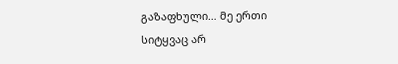გაზაფხული… მე ერთი სიტყვაც არ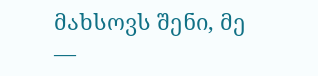მახსოვს შენი, მე ―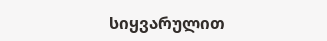სიყვარულით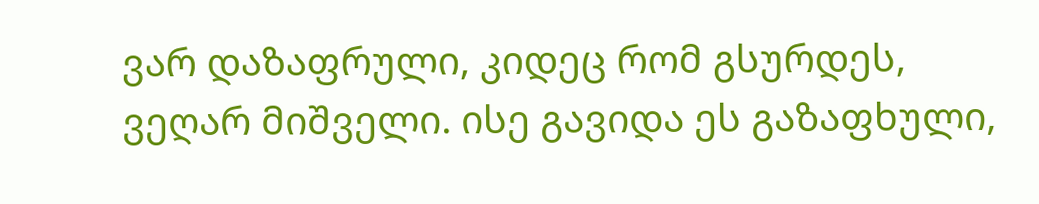ვარ დაზაფრული, კიდეც რომ გსურდეს, ვეღარ მიშველი. ისე გავიდა ეს გაზაფხული,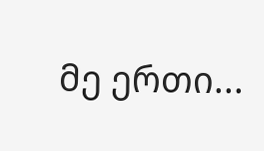მე ერთი...